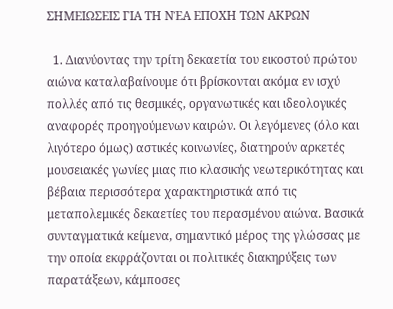ΣΗΜΕΙΩΣΕΙΣ ΓΙΑ ΤΗ ΝΈΑ ΕΠΟΧΗ ΤΩΝ ΑΚΡΩΝ

  1. Διανύοντας την τρίτη δεκαετία του εικοστού πρώτου αιώνα καταλαβαίνουμε ότι βρίσκονται ακόμα εν ισχύ πολλές από τις θεσμικές, οργανωτικές και ιδεολογικές αναφορές προηγούμενων καιρών. Οι λεγόμενες (όλο και λιγότερο όμως) αστικές κοινωνίες, διατηρούν αρκετές μουσειακές γωνίες μιας πιο κλασικής νεωτερικότητας και βέβαια περισσότερα χαρακτηριστικά από τις μεταπολεμικές δεκαετίες του περασμένου αιώνα. Βασικά συνταγματικά κείμενα, σημαντικό μέρος της γλώσσας με την οποία εκφράζονται οι πολιτικές διακηρύξεις των παρατάξεων, κάμποσες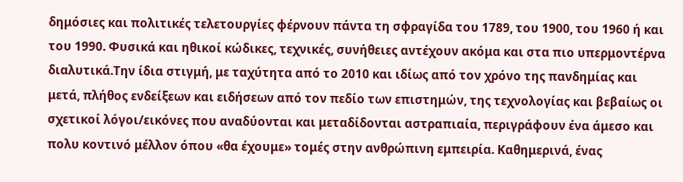δημόσιες και πολιτικές τελετουργίες φέρνουν πάντα τη σφραγίδα του 1789, του 1900, του 1960 ή και του 1990. Φυσικά και ηθικοί κώδικες, τεχνικές, συνήθειες αντέχουν ακόμα και στα πιο υπερμοντέρνα διαλυτικά.Την ίδια στιγμή, με ταχύτητα από το 2010 και ιδίως από τον χρόνο της πανδημίας και μετά, πλήθος ενδείξεων και ειδήσεων από τον πεδίο των επιστημών, της τεχνολογίας και βεβαίως οι σχετικοί λόγοι/εικόνες που αναδύονται και μεταδίδονται αστραπιαία, περιγράφουν ένα άμεσο και πολυ κοντινό μέλλον όπου «θα έχουμε» τομές στην ανθρώπινη εμπειρία. Καθημερινά, ένας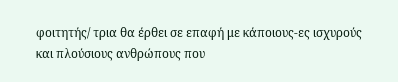φοιτητής/ τρια θα έρθει σε επαφή με κάποιους-ες ισχυρούς και πλούσιους ανθρώπους που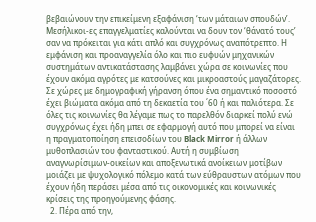βεβαιώνουν την επικείμενη εξαφάνιση ‘των μάταιων σπουδών’. Μεσήλικοι-ες επαγγελματίες καλούνται να δουν τον ‘θάνατό τους’ σαν να πρόκειται για κάτι απλό και συγχρόνως αναπότρεπτο. Η εμφάνιση και προαναγγελία όλο και πιο ευφυών μηχανικών συστημάτων αντικατάστασης λαμβάνει χώρα σε κοινωνίες που έχουν ακόμα αγρότες με κατσούνες και μικροαστούς μαγαζάτορες. Σε χώρες με δημογραφική γήρανση όπου ένα σημαντικό ποσοστό έχει βιώματα ακόμα από τη δεκαετία του ΄60 ή και παλιότερα. Σε όλες τις κοινωνίες θα λέγαμε πως το παρελθόν διαρκεί πολύ ενώ συγχρόνως έχει ήδη μπει σε εφαρμογή αυτό που μπορεί να είναι η πραγματοποίηση επεισοδίων του Black Mirror ή άλλων μυθοπλασιών του φανταστικού. Αυτή η συμβίωση αναγνωρίσιμων-οικείων και αποξενωτικά ανοίκειων μοτίβων μοιάζει με ψυχολογικό πόλεμο κατά των εύθραυστων ατόμων που έχουν ήδη περάσει μέσα από τις οικονομικές και κοινωνικές κρίσεις της προηγούμενης φάσης.
  2. Πέρα από την,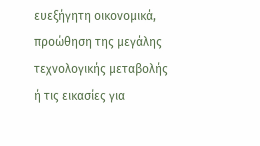ευεξήγητη οικονομικά, προώθηση της μεγάλης τεχνολογικής μεταβολής ή τις εικασίες για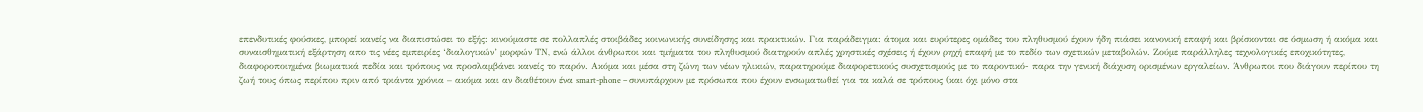επενδυτικές φούσκες, μπορεί κανείς να διαπιστώσει το εξής: κινούμαστε σε πολλαπλές στοιβάδες κοινωνικής συνείδησης και πρακτικών. Για παράδειγμα: άτομα και ευρύτερες ομάδες του πληθυσμού έχουν ήδη πιάσει κανονική επαφή και βρίσκονται σε όσμωση ή ακόμα και συναισθηματική εξάρτηση απο τις νέες εμπειρίες ‘διαλογικών’ μορφών ΤΝ, ενώ άλλοι άνθρωποι και τμήματα του πληθυσμού διατηρούν απλές χρηστικές σχέσεις ή έχουν ρηχή επαφή με το πεδίο των σχετικών μεταβολών. Ζούμε παράλληλες τεχνολογικές εποχικότητες, διαφοροποιημένα βιωματικά πεδία και τρόπους να προσλαμβάνει κανείς το παρόν. Ακόμα και μέσα στη ζώνη των νέων ηλικιών, παρατηρούμε διαφορετικούς συσχετισμούς με το παροντικό- παρα την γενική διάχυση ορισμένων εργαλείων. Άνθρωποι που διάγουν περίπου τη ζωή τους όπως περίπου πριν από τριάντα χρόνια – ακόμα και αν διαθέτουν ένα smart-phone – συνυπάρχουν με πρόσωπα που έχουν ενσωματωθεί για τα καλά σε τρόπους (και όχι μόνο στα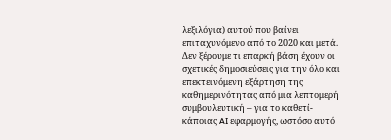λεξιλόγια) αυτού που βαίνει επιταχυνόμενο από το 2020 και μετά. Δεν ξέρουμε τι επαρκή βάση έχουν οι σχετικές δημοσιεύσεις για την όλο και επεκτεινόμενη εξάρτηση της καθημερινότητας από μια λεπτομερή συμβουλευτική – για το καθετί- κάποιας AI εφαρμογής, ωστόσο αυτό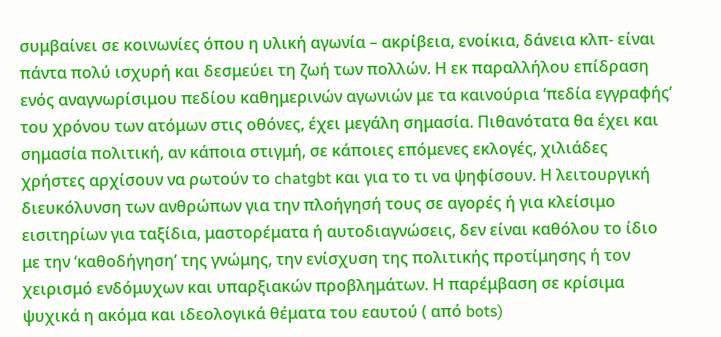συμβαίνει σε κοινωνίες όπου η υλική αγωνία – ακρίβεια, ενοίκια, δάνεια κλπ- είναι πάντα πολύ ισχυρή και δεσμεύει τη ζωή των πολλών. Η εκ παραλλήλου επίδραση ενός αναγνωρίσιμου πεδίου καθημερινών αγωνιών με τα καινούρια ‘πεδία εγγραφής’ του χρόνου των ατόμων στις οθόνες, έχει μεγάλη σημασία. Πιθανότατα θα έχει και σημασία πολιτική, αν κάποια στιγμή, σε κάποιες επόμενες εκλογές, χιλιάδες χρήστες αρχίσουν να ρωτούν το chatgbt και για το τι να ψηφίσουν. Η λειτουργική διευκόλυνση των ανθρώπων για την πλοήγησή τους σε αγορές ή για κλείσιμο εισιτηρίων για ταξίδια, μαστορέματα ή αυτοδιαγνώσεις, δεν είναι καθόλου το ίδιο με την ‘καθοδήγηση’ της γνώμης, την ενίσχυση της πολιτικής προτίμησης ή τον χειρισμό ενδόμυχων και υπαρξιακών προβλημάτων. Η παρέμβαση σε κρίσιμα ψυχικά η ακόμα και ιδεολογικά θέματα του εαυτού ( από bots)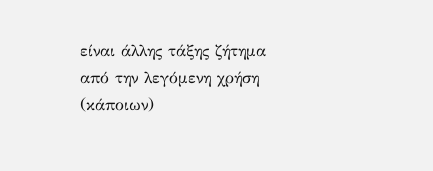είναι άλλης τάξης ζήτημα από την λεγόμενη χρήση (κάποιων)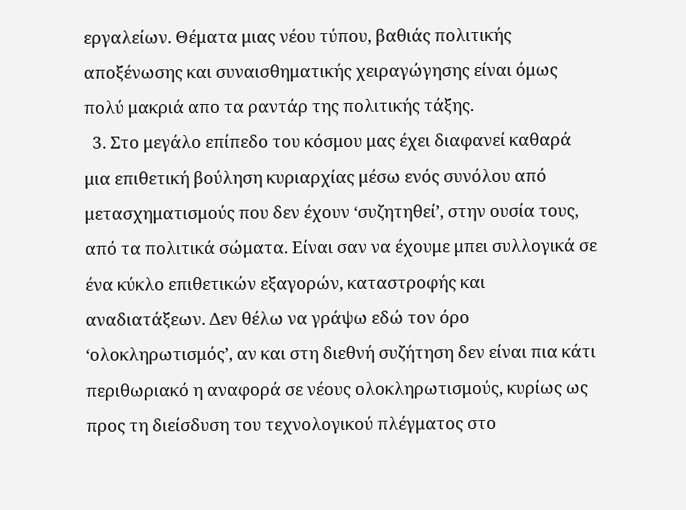εργαλείων. Θέματα μιας νέου τύπου, βαθιάς πολιτικής αποξένωσης και συναισθηματικής χειραγώγησης είναι όμως πολύ μακριά απο τα ραντάρ της πολιτικής τάξης.
  3. Στο μεγάλο επίπεδο του κόσμου μας έχει διαφανεί καθαρά μια επιθετική βούληση κυριαρχίας μέσω ενός συνόλου από μετασχηματισμούς που δεν έχουν ‘συζητηθεί’, στην ουσία τους, από τα πολιτικά σώματα. Είναι σαν να έχουμε μπει συλλογικά σε ένα κύκλο επιθετικών εξαγορών, καταστροφής και αναδιατάξεων. Δεν θέλω να γράψω εδώ τον όρο ‘ολοκληρωτισμός’, αν και στη διεθνή συζήτηση δεν είναι πια κάτι περιθωριακό η αναφορά σε νέους ολοκληρωτισμούς, κυρίως ως προς τη διείσδυση του τεχνολογικού πλέγματος στο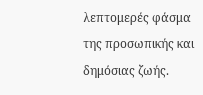λεπτομερές φάσμα της προσωπικής και δημόσιας ζωής.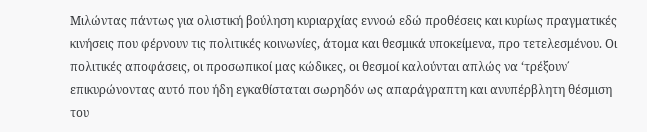Μιλώντας πάντως για ολιστική βούληση κυριαρχίας εννοώ εδώ προθέσεις και κυρίως πραγματικές κινήσεις που φέρνουν τις πολιτικές κοινωνίες, άτομα και θεσμικά υποκείμενα, προ τετελεσμένου. Οι πολιτικές αποφάσεις, οι προσωπικοί μας κώδικες, οι θεσμοί καλούνται απλώς να ‘τρέξουν΄ επικυρώνοντας αυτό που ήδη εγκαθίσταται σωρηδόν ως απαράγραπτη και ανυπέρβλητη θέσμιση του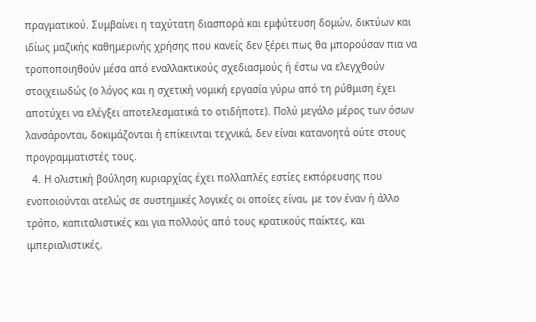πραγματικού. Συμβαίνει η ταχύτατη διασπορά και εμφύτευση δομών, δικτύων και ιδίως μαζικής καθημερινής χρήσης που κανείς δεν ξέρει πως θα μπορούσαν πια να τροποποιηθούν μέσα από εναλλακτικούς σχεδιασμούς ή έστω να ελεγχθούν στοιχειωδώς (ο λόγος και η σχετική νομική εργασία γύρω από τη ρύθμιση έχει αποτύχει να ελέγξει αποτελεσματικά το οτιδήποτε). Πολύ μεγάλο μέρος των όσων λανσάρονται, δοκιμάζονται ή επίκεινται τεχνικά, δεν είναι κατανοητά ούτε στους προγραμματιστές τους.
  4. Η ολιστική βούληση κυριαρχίας έχει πολλαπλές εστίες εκπόρευσης που ενοποιούνται ατελώς σε συστημικές λογικές οι οποίες είναι, με τον έναν ή άλλο τρόπο, καπιταλιστικές και για πολλούς από τους κρατικούς παίκτες, και ιμπεριαλιστικές.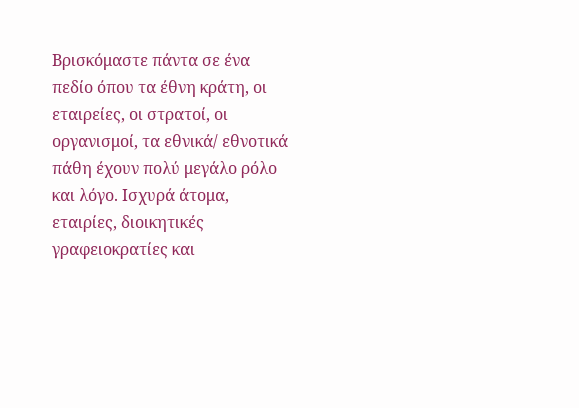Βρισκόμαστε πάντα σε ένα πεδίο όπου τα έθνη κράτη, οι εταιρείες, οι στρατοί, οι οργανισμοί, τα εθνικά/ εθνοτικά πάθη έχουν πολύ μεγάλο ρόλο και λόγο. Ισχυρά άτομα, εταιρίες, διοικητικές γραφειοκρατίες και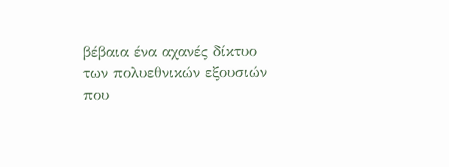βέβαια ένα αχανές δίκτυο των πολυεθνικών εξουσιών που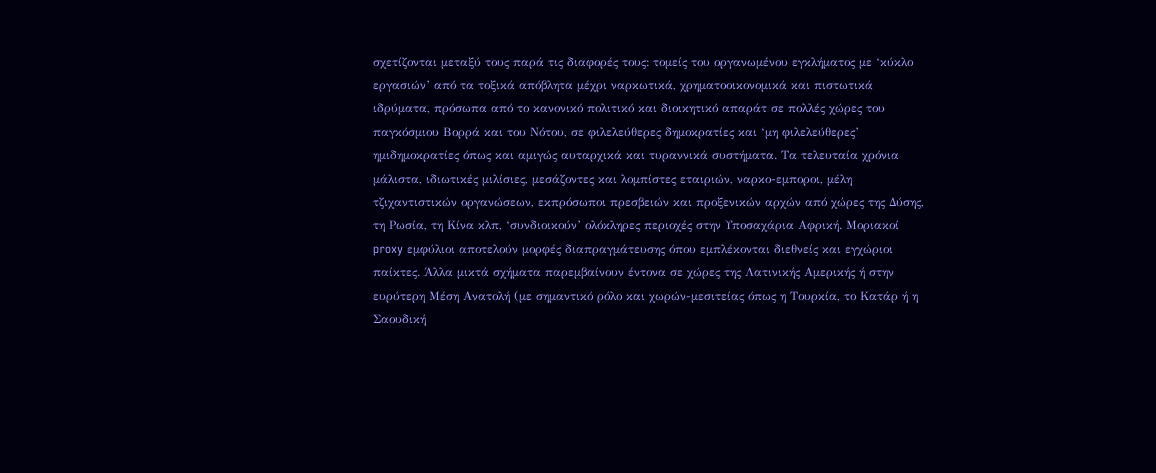σχετίζονται μεταξύ τους παρά τις διαφορές τους: τομείς του οργανωμένου εγκλήματος με ‘κύκλο εργασιών’ από τα τοξικά απόβλητα μέχρι ναρκωτικά, χρηματοοικονομικά και πιστωτικά ιδρύματα, πρόσωπα από το κανονικό πολιτικό και διοικητικό απαράτ σε πολλές χώρες του παγκόσμιου Βορρά και του Νότου, σε φιλελεύθερες δημοκρατίες και ‘μη φιλελεύθερες’ ημιδημοκρατίες όπως και αμιγώς αυταρχικά και τυραννικά συστήματα. Τα τελευταία χρόνια μάλιστα, ιδιωτικές μιλίσιες, μεσάζοντες και λομπίστες εταιριών, ναρκο-εμποροι, μέλη τζιχαντιστικών οργανώσεων, εκπρόσωποι πρεσβειών και προξενικών αρχών από χώρες της Δύσης, τη Ρωσία, τη Κίνα κλπ, ‘συνδιοικούν’ ολόκληρες περιοχές στην Υποσαχάρια Αφρική. Μοριακοί proxy εμφύλιοι αποτελούν μορφές διαπραγμάτευσης όπου εμπλέκονται διεθνείς και εγχώριοι παίκτες. Άλλα μικτά σχήματα παρεμβαίνουν έντονα σε χώρες της Λατινικής Αμερικής ή στην ευρύτερη Μέση Ανατολή (με σημαντικό ρόλο και χωρών-μεσιτείας όπως η Τουρκία, το Κατάρ ή η Σαουδική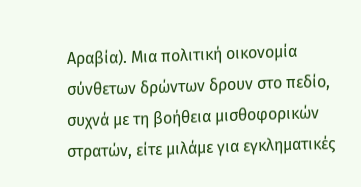Αραβία). Μια πολιτική οικονομία σύνθετων δρώντων δρουν στο πεδίο, συχνά με τη βοήθεια μισθοφορικών στρατών, είτε μιλάμε για εγκληματικές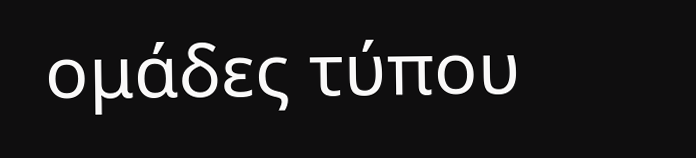ομάδες τύπου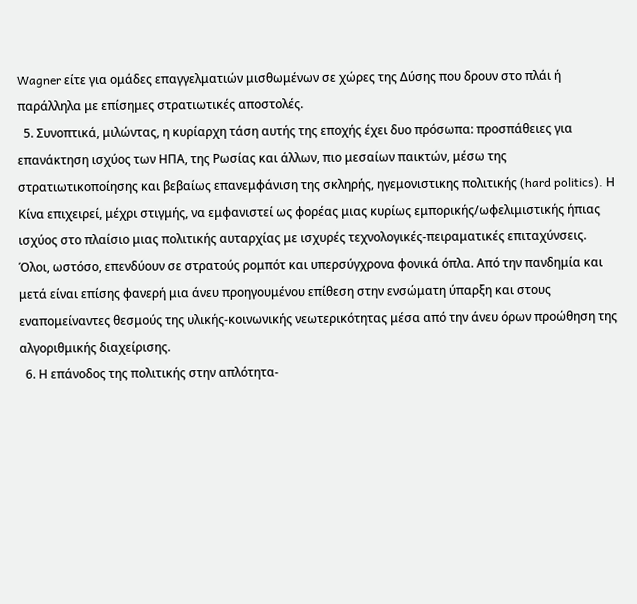Wagner είτε για ομάδες επαγγελματιών μισθωμένων σε χώρες της Δύσης που δρουν στο πλάι ή παράλληλα με επίσημες στρατιωτικές αποστολές.
  5. Συνοπτικά, μιλώντας, η κυρίαρχη τάση αυτής της εποχής έχει δυο πρόσωπα: προσπάθειες για επανάκτηση ισχύος των ΗΠΑ, της Ρωσίας και άλλων, πιο μεσαίων παικτών, μέσω της στρατιωτικοποίησης και βεβαίως επανεμφάνιση της σκληρής, ηγεμονιστικης πολιτικής (hard politics). Η Κίνα επιχειρεί, μέχρι στιγμής, να εμφανιστεί ως φορέας μιας κυρίως εμπορικής/ωφελιμιστικής ήπιας ισχύος στο πλαίσιο μιας πολιτικής αυταρχίας με ισχυρές τεχνολογικές-πειραματικές επιταχύνσεις. Όλοι, ωστόσο, επενδύουν σε στρατούς ρομπότ και υπερσύγχρονα φονικά όπλα. Από την πανδημία και μετά είναι επίσης φανερή μια άνευ προηγουμένου επίθεση στην ενσώματη ύπαρξη και στους εναπομείναντες θεσμούς της υλικής-κοινωνικής νεωτερικότητας μέσα από την άνευ όρων προώθηση της αλγοριθμικής διαχείρισης.
  6. Η επάνοδος της πολιτικής στην απλότητα-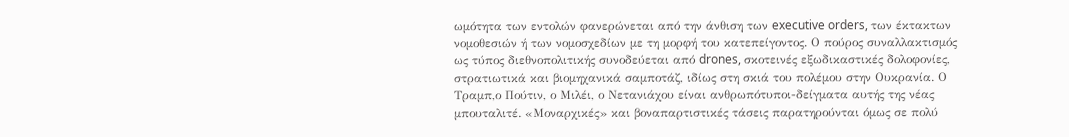ωμότητα των εντολών φανερώνεται από την άνθιση των executive orders, των έκτακτων νομοθεσιών ή των νομοσχεδίων με τη μορφή του κατεπείγοντος. Ο πούρος συναλλακτισμός ως τύπος διεθνοπολιτικής συνοδεύεται από drones, σκοτεινές εξωδικαστικές δολοφονίες, στρατιωτικά και βιομηχανικά σαμποτάζ, ιδίως στη σκιά του πολέμου στην Ουκρανία. Ο Τραμπ,ο Πούτιν, ο Μιλέι, ο Νετανιάχου είναι ανθρωπότυποι-δείγματα αυτής της νέας μπουταλιτέ. «Μοναρχικές» και βοναπαρτιστικές τάσεις παρατηρούνται όμως σε πολύ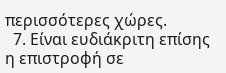περισσότερες χώρες.
  7. Είναι ευδιάκριτη επίσης η επιστροφή σε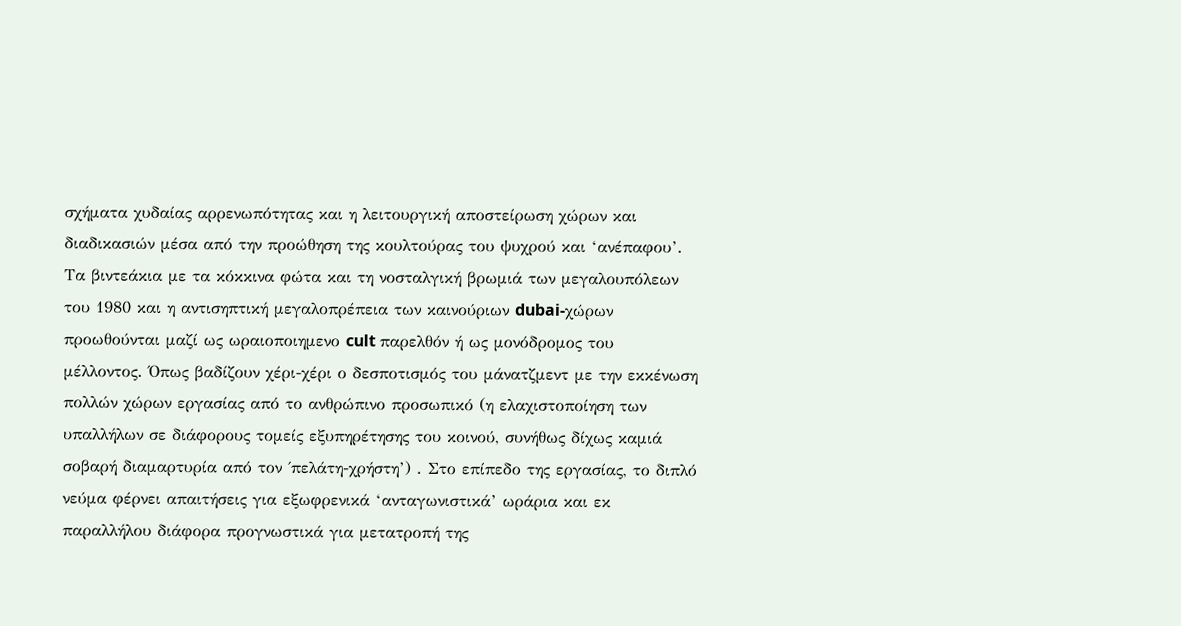σχήματα χυδαίας αρρενωπότητας και η λειτουργική αποστείρωση χώρων και διαδικασιών μέσα από την προώθηση της κουλτούρας του ψυχρού και ‘ανέπαφου’. Τα βιντεάκια με τα κόκκινα φώτα και τη νοσταλγική βρωμιά των μεγαλουπόλεων του 1980 και η αντισηπτική μεγαλοπρέπεια των καινούριων dubai-χώρων προωθούνται μαζί ως ωραιοποιημενο cult παρελθόν ή ως μονόδρομος του μέλλοντος. Όπως βαδίζουν χέρι-χέρι ο δεσποτισμός του μάνατζμεντ με την εκκένωση πολλών χώρων εργασίας από το ανθρώπινο προσωπικό (η ελαχιστοποίηση των υπαλλήλων σε διάφορους τομείς εξυπηρέτησης του κοινού, συνήθως δίχως καμιά σοβαρή διαμαρτυρία από τον ΄πελάτη-χρήστη’) . Στο επίπεδο της εργασίας, το διπλό νεύμα φέρνει απαιτήσεις για εξωφρενικά ‘ανταγωνιστικά’ ωράρια και εκ παραλλήλου διάφορα προγνωστικά για μετατροπή της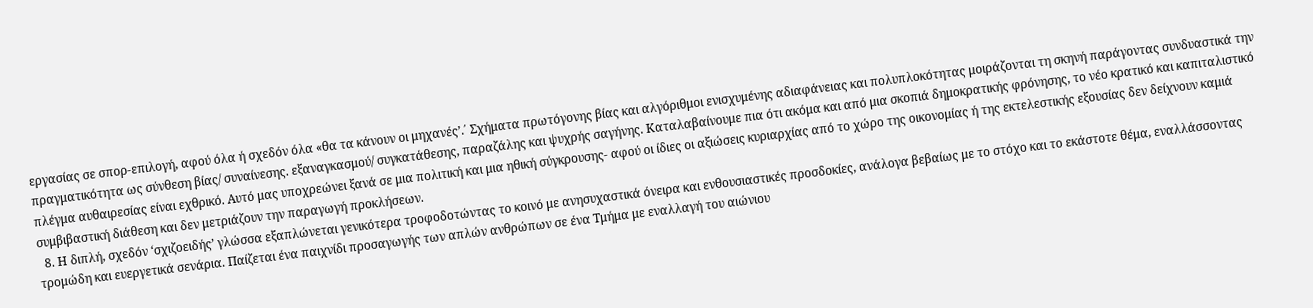εργασίας σε σπορ-επιλογή, αφού όλα ή σχεδόν όλα «θα τα κάνουν οι μηχανές’.΄ Σχήματα πρωτόγονης βίας και αλγόριθμοι ενισχυμένης αδιαφάνειας και πολυπλοκότητας μοιράζονται τη σκηνή παράγοντας συνδυαστικά την πραγματικότητα ως σύνθεση βίας/ συναίνεσης. εξαναγκασμού/ συγκατάθεσης, παραζάλης και ψυχρής σαγήνης. Καταλαβαίνουμε πια ότι ακόμα και από μια σκοπιά δημοκρατικής φρόνησης, το νέο κρατικό και καπιταλιστικό πλέγμα αυθαιρεσίας είναι εχθρικό. Αυτό μας υποχρεώνει ξανά σε μια πολιτική και μια ηθική σύγκρουσης- αφού οι ίδιες οι αξιώσεις κυριαρχίας από το χώρο της οικονομίας ή της εκτελεστικής εξουσίας δεν δείχνουν καμιά συμβιβαστική διάθεση και δεν μετριάζουν την παραγωγή προκλήσεων.
  8. Η διπλή, σχεδόν ‘σχιζοειδής’ γλώσσα εξαπλώνεται γενικότερα τροφοδοτώντας το κοινό με ανησυχαστικά όνειρα και ενθουσιαστικές προσδοκίες, ανάλογα βεβαίως με το στόχο και το εκάστοτε θέμα, εναλλάσσοντας τρομώδη και ευεργετικά σενάρια. Παίζεται ένα παιχνίδι προσαγωγής των απλών ανθρώπων σε ένα Τμήμα με εναλλαγή του αιώνιου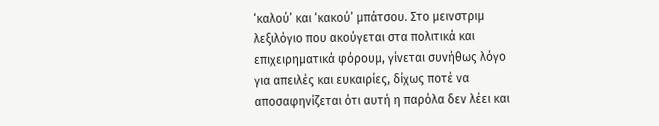‘καλού’ και ‘κακού’ μπάτσου. Στο μεινστριμ λεξιλόγιο που ακούγεται στα πολιτικά και επιχειρηματικά φόρουμ, γίνεται συνήθως λόγο για απειλές και ευκαιρίες, δίχως ποτέ να αποσαφηνίζεται ότι αυτή η παρόλα δεν λέει και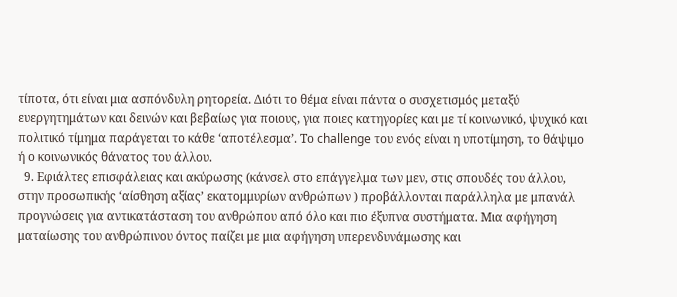τίποτα, ότι είναι μια ασπόνδυλη ρητορεία. Διότι το θέμα είναι πάντα ο συσχετισμός μεταξύ ευεργητημάτων και δεινών και βεβαίως για ποιους, για ποιες κατηγορίες και με τί κοινωνικό, ψυχικό και πολιτικό τίμημα παράγεται το κάθε ‘αποτέλεσμα’. Το challenge του ενός είναι η υποτίμηση, το θάψιμο ή ο κοινωνικός θάνατος του άλλου.
  9. Εφιάλτες επισφάλειας και ακύρωσης (κάνσελ στο επάγγελμα των μεν, στις σπουδές του άλλου, στην προσωπικής ‘αίσθηση αξίας’ εκατομμυρίων ανθρώπων ) προβάλλονται παράλληλα με μπανάλ προγνώσεις για αντικατάσταση του ανθρώπου από όλο και πιο έξυπνα συστήματα. Μια αφήγηση ματαίωσης του ανθρώπινου όντος παίζει με μια αφήγηση υπερενδυνάμωσης και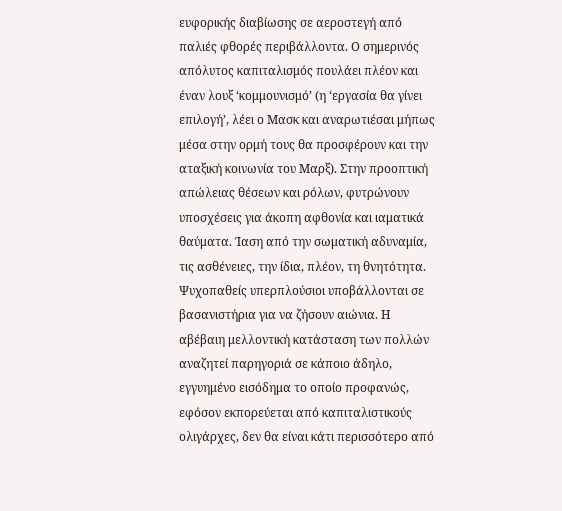ευφορικής διαβίωσης σε αεροστεγή από παλιές φθορές περιβάλλοντα. Ο σημερινός απόλυτος καπιταλισμός πουλάει πλέον και έναν λουξ ‘κομμουνισμό’ (η ‘εργασία θα γίνει επιλογή’, λέει ο Μασκ και αναρωτιέσαι μήπως μέσα στην ορμή τους θα προσφέρουν και την αταξική κοινωνία του Μαρξ). Στην προοπτική απώλειας θέσεων και ρόλων, φυτρώνουν υποσχέσεις για άκοπη αφθονία και ιαματικά θαύματα. Ίαση από την σωματική αδυναμία, τις ασθένειες, την ίδια, πλέον, τη θνητότητα. Ψυχοπαθείς υπερπλούσιοι υποβάλλονται σε βασανιστήρια για να ζήσουν αιώνια. Η αβέβαιη μελλοντική κατάσταση των πολλών αναζητεί παρηγοριά σε κάποιο άδηλο, εγγυημένο εισόδημα το οποίο προφανώς, εφόσον εκπορεύεται από καπιταλιστικούς ολιγάρχες, δεν θα είναι κάτι περισσότερο από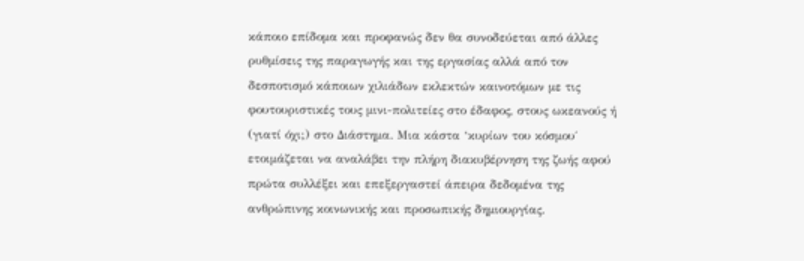κάποιο επίδομα και προφανώς δεν θα συνοδεύεται από άλλες ρυθμίσεις της παραγωγής και της εργασίας αλλά από τον δεσποτισμό κάποιων χιλιάδων εκλεκτών καινοτόμων με τις φουτουριστικές τους μινι-πολιτείες στο έδαφος, στους ωκεανούς ή (γιατί όχι;) στο Διάστημα. Μια κάστα ‘κυρίων του κόσμου΄ ετοιμάζεται να αναλάβει την πλήρη διακυβέρνηση της ζωής αφού πρώτα συλλέξει και επεξεργαστεί άπειρα δεδομένα της ανθρώπινης κοινωνικής και προσωπικής δημιουργίας.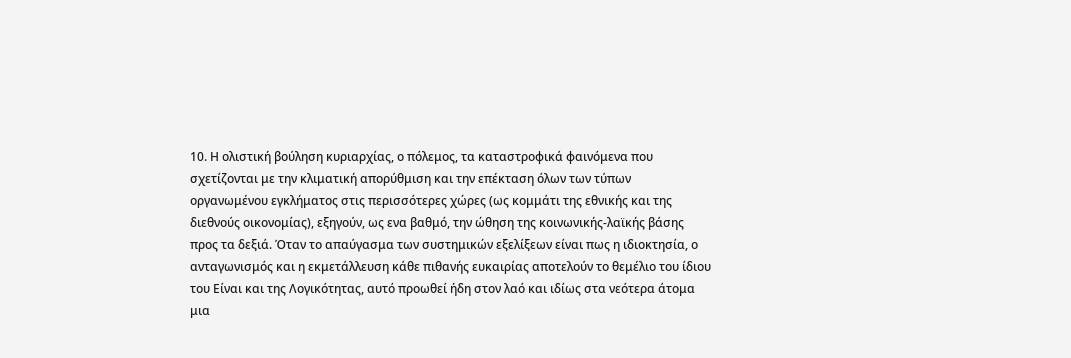10. Η ολιστική βούληση κυριαρχίας, ο πόλεμος, τα καταστροφικά φαινόμενα που σχετίζονται με την κλιματική απορύθμιση και την επέκταση όλων των τύπων οργανωμένου εγκλήματος στις περισσότερες χώρες (ως κομμάτι της εθνικής και της διεθνούς οικονομίας), εξηγούν, ως ενα βαθμό, την ώθηση της κοινωνικής-λαϊκής βάσης προς τα δεξιά. Όταν το απαύγασμα των συστημικών εξελίξεων είναι πως η ιδιοκτησία, ο ανταγωνισμός και η εκμετάλλευση κάθε πιθανής ευκαιρίας αποτελούν το θεμέλιο του ίδιου του Είναι και της Λογικότητας, αυτό προωθεί ήδη στον λαό και ιδίως στα νεότερα άτομα μια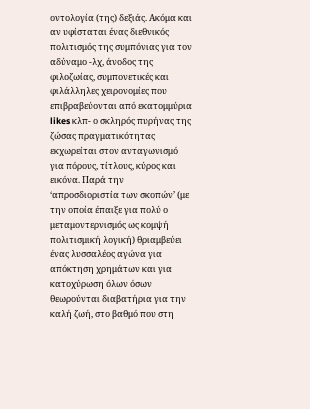οντολογία (της) δεξιάς. Ακόμα και αν υφίσταται ένας διεθνικός πολιτισμός της συμπόνιας για τον αδύναμο -λχ, άνοδος της φιλοζωίας, συμπονετικές και φιλάλληλες χειρονομίες που επιβραβεύονται από εκατομμύρια likes κλπ- ο σκληρός πυρήνας της ζώσας πραγματικότητας εκχωρείται στον ανταγωνισμό για πόρους, τίτλους, κύρος και εικόνα. Παρά την ‘απροσδιοριστία των σκοπών’ (με την οποία έπαιξε για πολύ ο μεταμοντερνισμός ως κομψή πολιτισμική λογική) θριαμβεύει ένας λυσσαλέος αγώνα για απόκτηση χρημάτων και για κατοχύρωση όλων όσων θεωρούνται διαβατήρια για την καλή ζωή, στο βαθμό που στη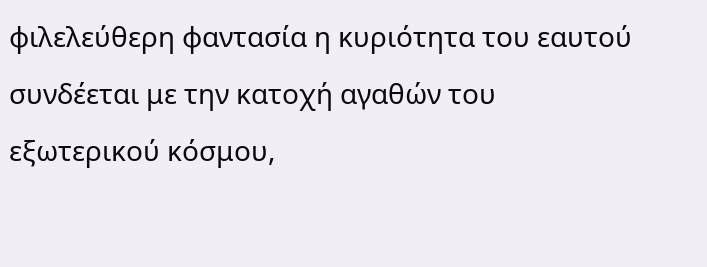φιλελεύθερη φαντασία η κυριότητα του εαυτού συνδέεται με την κατοχή αγαθών του εξωτερικού κόσμου,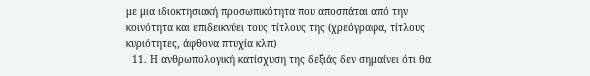με μια ιδιοκτησιακή προσωπικότητα που αποσπάται από την κοινότητα και επιδεικνύει τους τίτλους της (χρεόγραφα, τίτλους κυριότητες, άφθονα πτυχία κλπ)
  11. Η ανθρωπολογική κατίσχυση της δεξιάς δεν σημαίνει ότι θα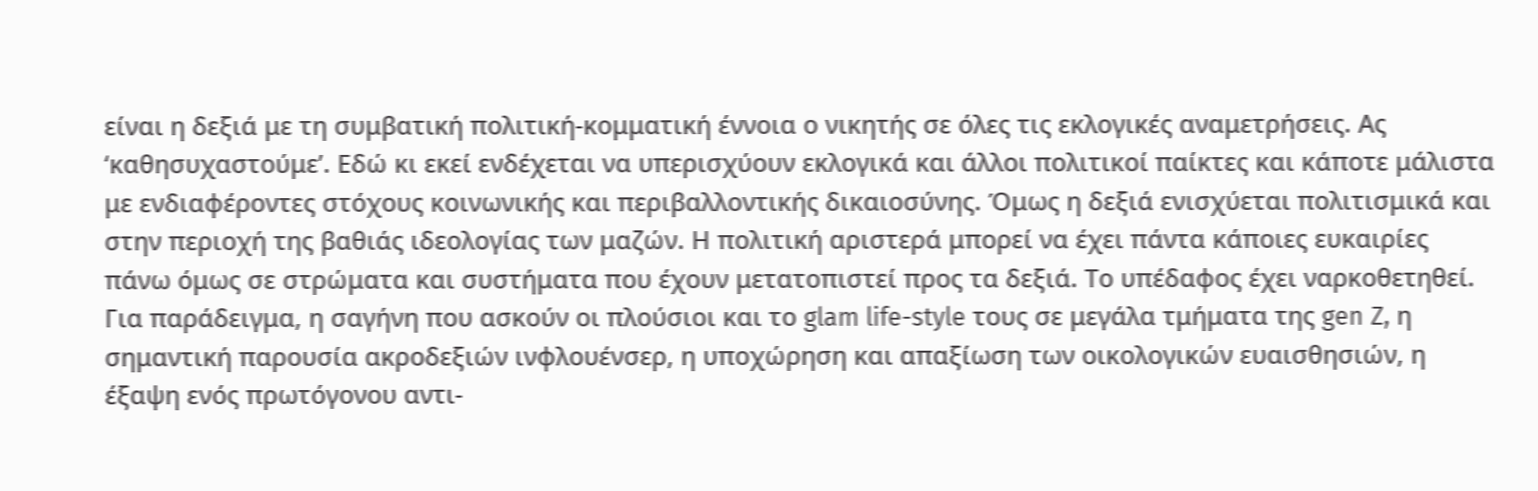είναι η δεξιά με τη συμβατική πολιτική-κομματική έννοια ο νικητής σε όλες τις εκλογικές αναμετρήσεις. Ας ‘καθησυχαστούμε’. Εδώ κι εκεί ενδέχεται να υπερισχύουν εκλογικά και άλλοι πολιτικοί παίκτες και κάποτε μάλιστα με ενδιαφέροντες στόχους κοινωνικής και περιβαλλοντικής δικαιοσύνης. Όμως η δεξιά ενισχύεται πολιτισμικά και στην περιοχή της βαθιάς ιδεολογίας των μαζών. Η πολιτική αριστερά μπορεί να έχει πάντα κάποιες ευκαιρίες πάνω όμως σε στρώματα και συστήματα που έχουν μετατοπιστεί προς τα δεξιά. Το υπέδαφος έχει ναρκοθετηθεί. Για παράδειγμα, η σαγήνη που ασκούν οι πλούσιοι και το glam life-style τους σε μεγάλα τμήματα της gen Z, η σημαντική παρουσία ακροδεξιών ινφλουένσερ, η υποχώρηση και απαξίωση των οικολογικών ευαισθησιών, η έξαψη ενός πρωτόγονου αντι-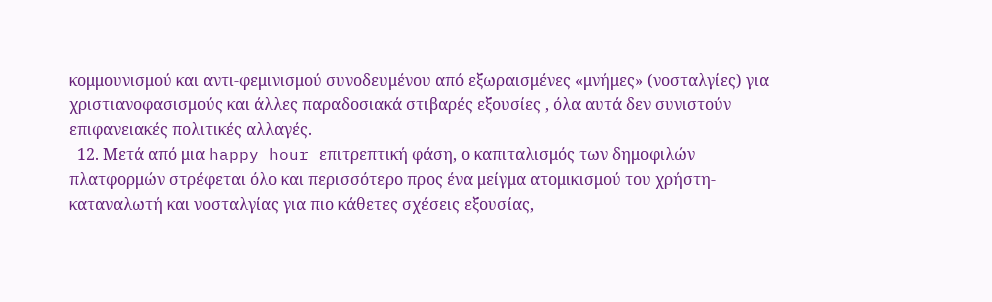κομμουνισμού και αντι-φεμινισμού συνοδευμένου από εξωραισμένες «μνήμες» (νοσταλγίες) για χριστιανοφασισμούς και άλλες παραδοσιακά στιβαρές εξουσίες , όλα αυτά δεν συνιστούν επιφανειακές πολιτικές αλλαγές.
  12. Μετά από μια happy hour επιτρεπτική φάση, ο καπιταλισμός των δημοφιλών πλατφορμών στρέφεται όλο και περισσότερο προς ένα μείγμα ατομικισμού του χρήστη-καταναλωτή και νοσταλγίας για πιο κάθετες σχέσεις εξουσίας,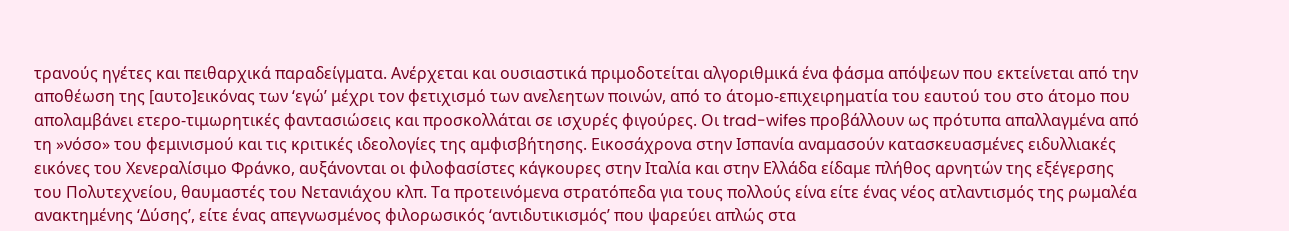τρανούς ηγέτες και πειθαρχικά παραδείγματα. Ανέρχεται και ουσιαστικά πριμοδοτείται αλγοριθμικά ένα φάσμα απόψεων που εκτείνεται από την αποθέωση της [αυτο]εικόνας των ‘εγώ’ μέχρι τον φετιχισμό των ανελεητων ποινών, από το άτομο-επιχειρηματία του εαυτού του στο άτομο που απολαμβάνει ετερο-τιμωρητικές φαντασιώσεις και προσκολλάται σε ισχυρές φιγούρες. Οι trad-wifes προβάλλουν ως πρότυπα απαλλαγμένα από τη »νόσο» του φεμινισμού και τις κριτικές ιδεολογίες της αμφισβήτησης. Εικοσάχρονα στην Ισπανία αναμασούν κατασκευασμένες ειδυλλιακές εικόνες του Χενεραλίσιμο Φράνκο, αυξάνονται οι φιλοφασίστες κάγκουρες στην Ιταλία και στην Ελλάδα είδαμε πλήθος αρνητών της εξέγερσης του Πολυτεχνείου, θαυμαστές του Νετανιάχου κλπ. Τα προτεινόμενα στρατόπεδα για τους πολλούς είνα είτε ένας νέος ατλαντισμός της ρωμαλέα ανακτημένης ‘Δύσης’, είτε ένας απεγνωσμένος φιλορωσικός ‘αντιδυτικισμός’ που ψαρεύει απλώς στα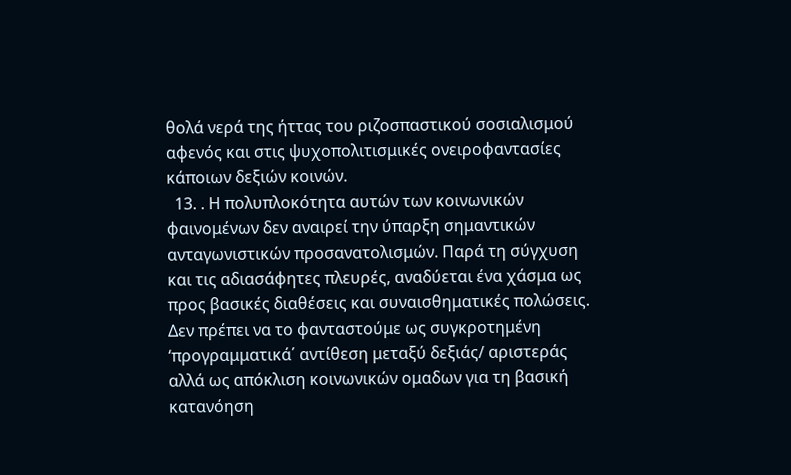θολά νερά της ήττας του ριζοσπαστικού σοσιαλισμού αφενός και στις ψυχοπολιτισμικές ονειροφαντασίες κάποιων δεξιών κοινών.
  13. . Η πολυπλοκότητα αυτών των κοινωνικών φαινομένων δεν αναιρεί την ύπαρξη σημαντικών ανταγωνιστικών προσανατολισμών. Παρά τη σύγχυση και τις αδιασάφητες πλευρές, αναδύεται ένα χάσμα ως προς βασικές διαθέσεις και συναισθηματικές πολώσεις. Δεν πρέπει να το φανταστούμε ως συγκροτημένη ‘προγραμματικά΄ αντίθεση μεταξύ δεξιάς/ αριστεράς αλλά ως απόκλιση κοινωνικών ομαδων για τη βασική κατανόηση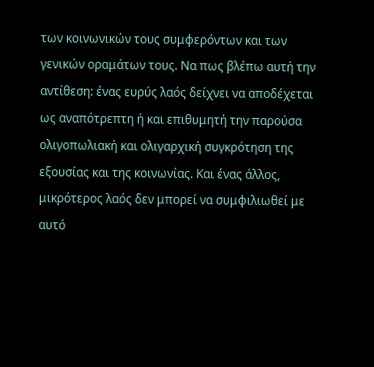των κοινωνικών τους συμφερόντων και των γενικών οραμάτων τους. Να πως βλέπω αυτή την αντίθεση: ένας ευρύς λαός δείχνει να αποδέχεται ως αναπότρεπτη ή και επιθυμητή την παρούσα ολιγοπωλιακή και ολιγαρχική συγκρότηση της εξουσίας και της κοινωνίας. Και ένας άλλος, μικρότερος λαός δεν μπορεί να συμφιλιωθεί με αυτό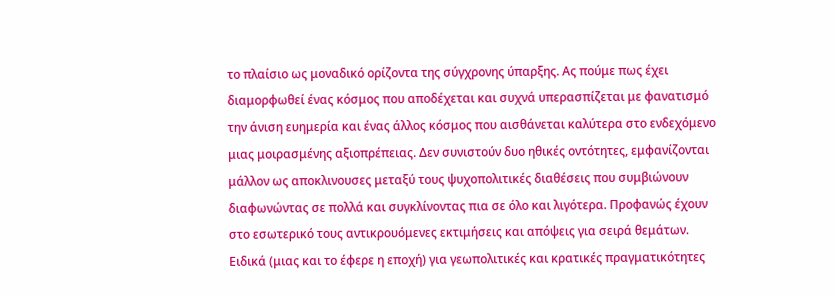το πλαίσιο ως μοναδικό ορίζοντα της σύγχρονης ύπαρξης. Ας πούμε πως έχει διαμορφωθεί ένας κόσμος που αποδέχεται και συχνά υπερασπίζεται με φανατισμό την άνιση ευημερία και ένας άλλος κόσμος που αισθάνεται καλύτερα στο ενδεχόμενο μιας μοιρασμένης αξιοπρέπειας. Δεν συνιστούν δυο ηθικές οντότητες, εμφανίζονται μάλλον ως αποκλινουσες μεταξύ τους ψυχοπολιτικές διαθέσεις που συμβιώνουν διαφωνώντας σε πολλά και συγκλίνοντας πια σε όλο και λιγότερα. Προφανώς έχουν στο εσωτερικό τους αντικρουόμενες εκτιμήσεις και απόψεις για σειρά θεμάτων. Ειδικά (μιας και το έφερε η εποχή) για γεωπολιτικές και κρατικές πραγματικότητες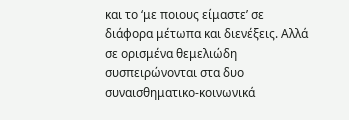και το ‘με ποιους είμαστε’ σε διάφορα μέτωπα και διενέξεις. Αλλά σε ορισμένα θεμελιώδη συσπειρώνονται στα δυο συναισθηματικο-κοινωνικά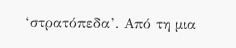‘στρατόπεδα’. Από τη μια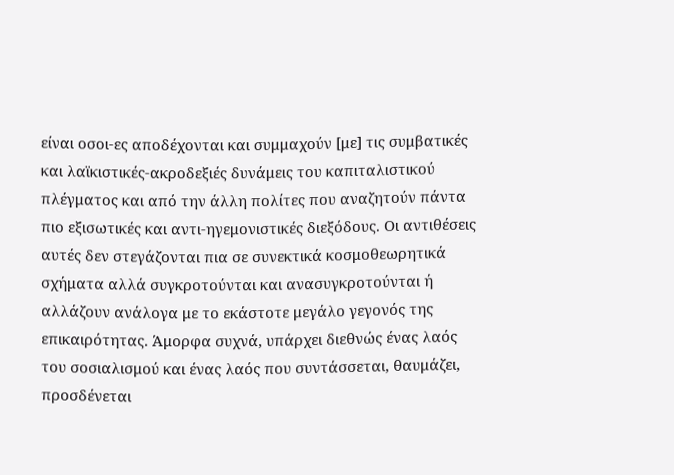είναι οσοι-ες αποδέχονται και συμμαχούν [με] τις συμβατικές και λαϊκιστικές-ακροδεξιές δυνάμεις του καπιταλιστικού πλέγματος και από την άλλη πολίτες που αναζητούν πάντα πιο εξισωτικές και αντι-ηγεμονιστικές διεξόδους. Οι αντιθέσεις αυτές δεν στεγάζονται πια σε συνεκτικά κοσμοθεωρητικά σχήματα αλλά συγκροτούνται και ανασυγκροτούνται ή αλλάζουν ανάλογα με το εκάστοτε μεγάλο γεγονός της επικαιρότητας. Άμορφα συχνά, υπάρχει διεθνώς ένας λαός του σοσιαλισμού και ένας λαός που συντάσσεται, θαυμάζει, προσδένεται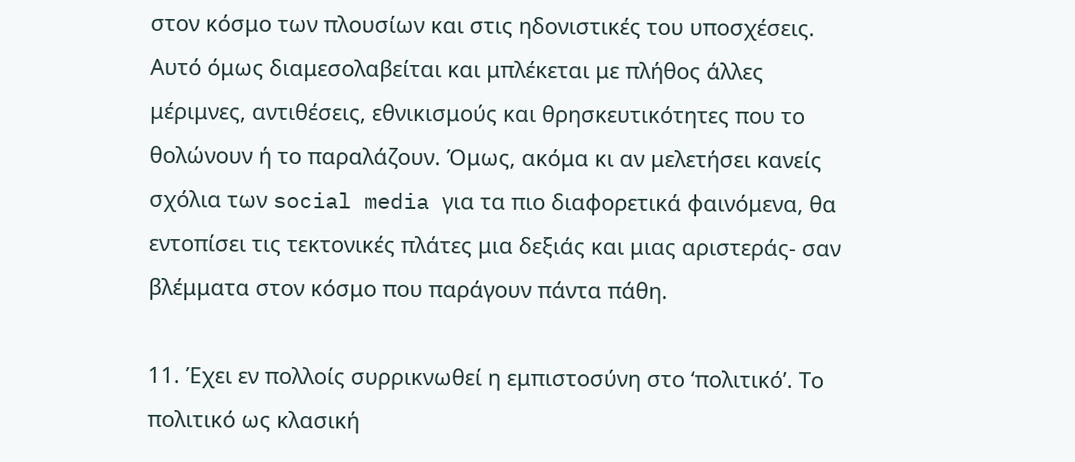στον κόσμο των πλουσίων και στις ηδονιστικές του υποσχέσεις. Αυτό όμως διαμεσολαβείται και μπλέκεται με πλήθος άλλες μέριμνες, αντιθέσεις, εθνικισμούς και θρησκευτικότητες που το θολώνουν ή το παραλάζουν. Όμως, ακόμα κι αν μελετήσει κανείς σχόλια των social media για τα πιο διαφορετικά φαινόμενα, θα εντοπίσει τις τεκτονικές πλάτες μια δεξιάς και μιας αριστεράς- σαν βλέμματα στον κόσμο που παράγουν πάντα πάθη.

11. Έχει εν πολλοίς συρρικνωθεί η εμπιστοσύνη στο ‘πολιτικό’. Το πολιτικό ως κλασική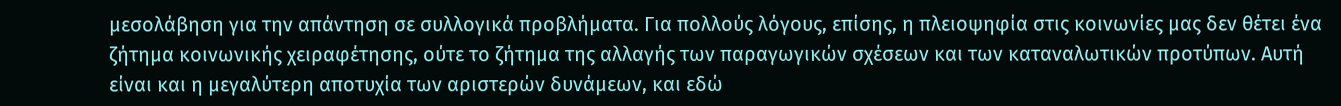μεσολάβηση για την απάντηση σε συλλογικά προβλήματα. Για πολλούς λόγους, επίσης, η πλειοψηφία στις κοινωνίες μας δεν θέτει ένα ζήτημα κοινωνικής χειραφέτησης, ούτε το ζήτημα της αλλαγής των παραγωγικών σχέσεων και των καταναλωτικών προτύπων. Αυτή είναι και η μεγαλύτερη αποτυχία των αριστερών δυνάμεων, και εδώ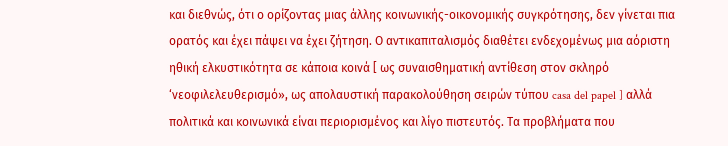και διεθνώς, ότι ο ορίζοντας μιας άλλης κοινωνικής-οικονομικής συγκρότησης, δεν γίνεται πια ορατός και έχει πάψει να έχει ζήτηση. Ο αντικαπιταλισμός διαθέτει ενδεχομένως μια αόριστη ηθική ελκυστικότητα σε κάποια κοινά [ ως συναισθηματική αντίθεση στον σκληρό ‘νεοφιλελευθερισμό», ως απολαυστική παρακολούθηση σειρών τύπου casa del papel ] αλλά πολιτικά και κοινωνικά είναι περιορισμένος και λίγο πιστευτός. Τα προβλήματα που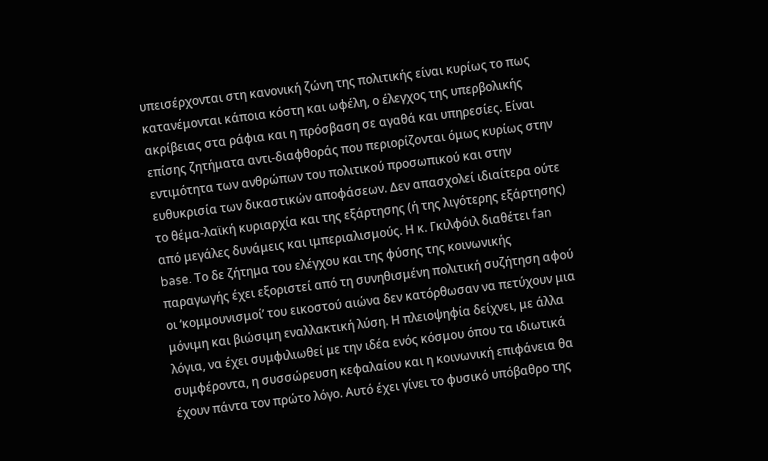υπεισέρχονται στη κανονική ζώνη της πολιτικής είναι κυρίως το πως κατανέμονται κάποια κόστη και ωφέλη, ο έλεγχος της υπερβολικής ακρίβειας στα ράφια και η πρόσβαση σε αγαθά και υπηρεσίες. Είναι επίσης ζητήματα αντι-διαφθοράς που περιορίζονται όμως κυρίως στην εντιμότητα των ανθρώπων του πολιτικού προσωπικού και στην ευθυκρισία των δικαστικών αποφάσεων. Δεν απασχολεί ιδιαίτερα ούτε το θέμα-λαϊκή κυριαρχία και της εξάρτησης (ή της λιγότερης εξάρτησης) από μεγάλες δυνάμεις και ιμπεριαλισμούς. Η κ. Γκιλφόιλ διαθέτει fan base. Το δε ζήτημα του ελέγχου και της φύσης της κοινωνικής παραγωγής έχει εξοριστεί από τη συνηθισμένη πολιτική συζήτηση αφού οι ‘κομμουνισμοί’ του εικοστού αιώνα δεν κατόρθωσαν να πετύχουν μια μόνιμη και βιώσιμη εναλλακτική λύση. Η πλειοψηφία δείχνει, με άλλα λόγια, να έχει συμφιλιωθεί με την ιδέα ενός κόσμου όπου τα ιδιωτικά συμφέροντα, η συσσώρευση κεφαλαίου και η κοινωνική επιφάνεια θα έχουν πάντα τον πρώτο λόγο. Αυτό έχει γίνει το φυσικό υπόβαθρο της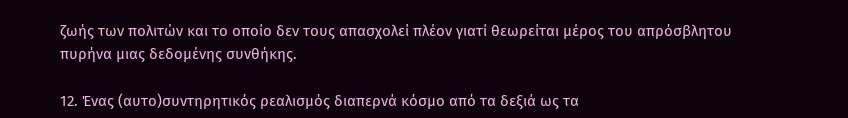ζωής των πολιτών και το οποίο δεν τους απασχολεί πλέον γιατί θεωρείται μέρος του απρόσβλητου πυρήνα μιας δεδομένης συνθήκης.

12. Ένας (αυτο)συντηρητικός ρεαλισμός διαπερνά κόσμο από τα δεξιά ως τα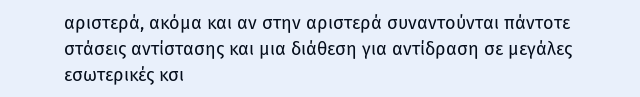αριστερά, ακόμα και αν στην αριστερά συναντούνται πάντοτε στάσεις αντίστασης και μια διάθεση για αντίδραση σε μεγάλες εσωτερικές κσι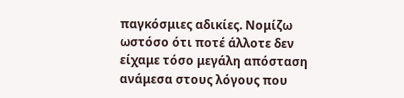παγκόσμιες αδικίες. Νομίζω ωστόσο ότι ποτέ άλλοτε δεν είχαμε τόσο μεγάλη απόσταση ανάμεσα στους λόγους που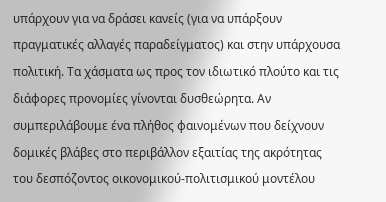υπάρχουν για να δράσει κανείς (για να υπάρξουν πραγματικές αλλαγές παραδείγματος) και στην υπάρχουσα πολιτική. Τα χάσματα ως προς τον ιδιωτικό πλούτο και τις διάφορες προνομίες γίνονται δυσθεώρητα. Αν συμπεριλάβουμε ένα πλήθος φαινομένων που δείχνουν δομικές βλάβες στο περιβάλλον εξαιτίας της ακρότητας του δεσπόζοντος οικονομικού-πολιτισμικού μοντέλου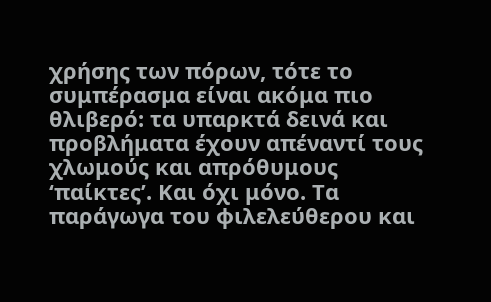χρήσης των πόρων, τότε το συμπέρασμα είναι ακόμα πιο θλιβερό: τα υπαρκτά δεινά και προβλήματα έχουν απέναντί τους χλωμούς και απρόθυμους ‘παίκτες’. Και όχι μόνο. Τα παράγωγα του φιλελεύθερου και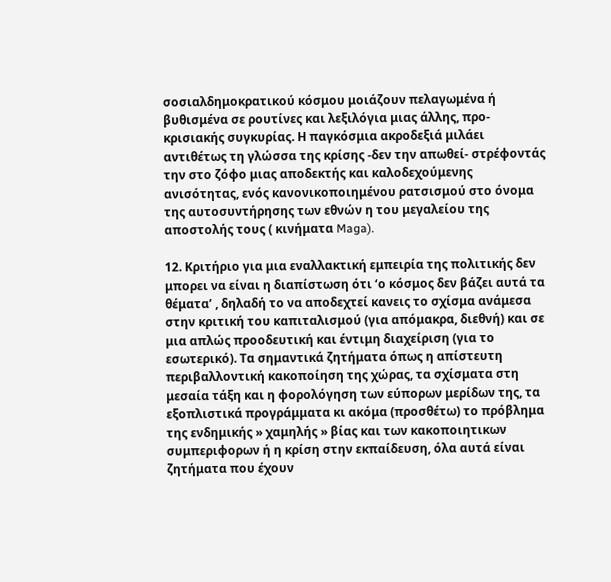σοσιαλδημοκρατικού κόσμου μοιάζουν πελαγωμένα ή βυθισμένα σε ρουτίνες και λεξιλόγια μιας άλλης, προ-κρισιακής συγκυρίας. Η παγκόσμια ακροδεξιά μιλάει αντιθέτως τη γλώσσα της κρίσης -δεν την απωθεί- στρέφοντάς την στο ζόφο μιας αποδεκτής και καλοδεχούμενης ανισότητας, ενός κανονικοποιημένου ρατσισμού στο όνομα της αυτοσυντήρησης των εθνών η του μεγαλείου της αποστολής τους ( κινήματα Maga).

12. Κριτήριο για μια εναλλακτική εμπειρία της πολιτικής δεν μπορει να είναι η διαπίστωση ότι ‘ο κόσμος δεν βάζει αυτά τα θέματα’ , δηλαδή το να αποδεχτεί κανεις το σχίσμα ανάμεσα στην κριτική του καπιταλισμού (για απόμακρα, διεθνή) και σε μια απλώς προοδευτική και έντιμη διαχείριση (για το εσωτερικό). Τα σημαντικά ζητήματα όπως η απίστευτη περιβαλλοντική κακοποίηση της χώρας, τα σχίσματα στη μεσαία τάξη και η φορολόγηση των εύπορων μερίδων της, τα εξοπλιστικά προγράμματα κι ακόμα (προσθέτω) το πρόβλημα της ενδημικής » χαμηλής » βίας και των κακοποιητικων συμπεριφορων ή η κρίση στην εκπαίδευση, όλα αυτά είναι ζητήματα που έχουν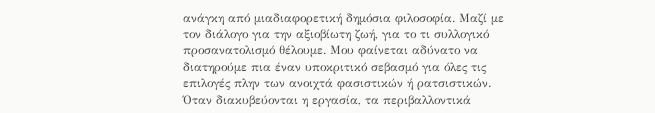ανάγκη από μιαδιαφορετική δημόσια φιλοσοφία. Μαζί με τον διάλογο για την αξιοβίωτη ζωή, για το τι συλλογικό προσανατολισμό θέλουμε. Μου φαίνεται αδύνατο να διατηρούμε πια έναν υποκριτικό σεβασμό για όλες τις επιλογές πλην των ανοιχτά φασιστικών ή ρατσιστικών. Όταν διακυβεύονται η εργασία, τα περιβαλλοντικά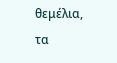θεμέλια, τα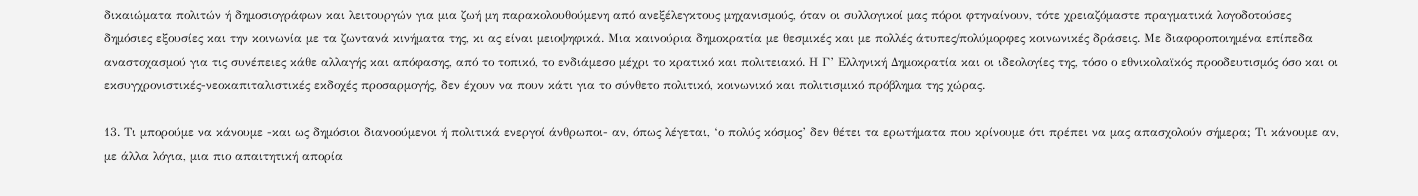δικαιώματα πολιτών ή δημοσιογράφων και λειτουργών για μια ζωή μη παρακολουθούμενη από ανεξέλεγκτους μηχανισμούς, όταν οι συλλογικοί μας πόροι φτηναίνουν, τότε χρειαζόμαστε πραγματικά λογοδοτούσες δημόσιες εξουσίες και την κοινωνία με τα ζωντανά κινήματα της, κι ας είναι μειοψηφικά. Μια καινούρια δημοκρατία με θεσμικές και με πολλές άτυπες/πολύμορφες κοινωνικές δράσεις. Με διαφοροποιημένα επίπεδα αναστοχασμού για τις συνέπειες κάθε αλλαγής και απόφασης, από το τοπικό, το ενδιάμεσο μέχρι το κρατικό και πολιτειακό. Η Γ’ Ελληνική Δημοκρατία και οι ιδεολογίες της, τόσο ο εθνικολαϊκός προοδευτισμός όσο και οι εκσυγχρονιστικές-νεοκαπιταλιστικές εκδοχές προσαρμογής, δεν έχουν να πουν κάτι για το σύνθετο πολιτικό, κοινωνικό και πολιτισμικό πρόβλημα της χώρας.

13. Τι μπορούμε να κάνουμε -και ως δημόσιοι διανοούμενοι ή πολιτικά ενεργοί άνθρωποι- αν, όπως λέγεται, ‘ο πολύς κόσμος’ δεν θέτει τα ερωτήματα που κρίνουμε ότι πρέπει να μας απασχολούν σήμερα; Τι κάνουμε αν, με άλλα λόγια, μια πιο απαιτητική απορία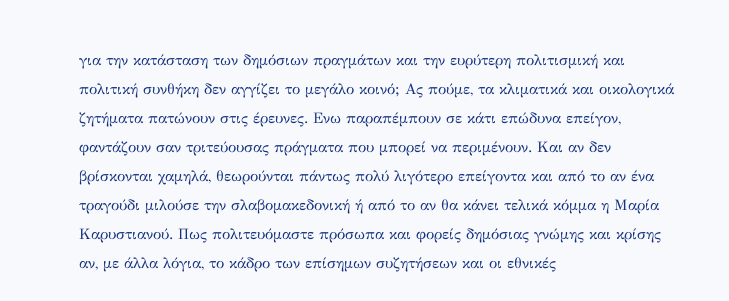για την κατάσταση των δημόσιων πραγμάτων και την ευρύτερη πολιτισμική και πολιτική συνθήκη δεν αγγίζει το μεγάλο κοινό; Ας πούμε, τα κλιματικά και οικολογικά ζητήματα πατώνουν στις έρευνες. Ενω παραπέμπουν σε κάτι επώδυνα επείγον, φαντάζουν σαν τριτεύουσας πράγματα που μπορεί να περιμένουν. Και αν δεν βρίσκονται χαμηλά, θεωρούνται πάντως πολύ λιγότερο επείγοντα και από το αν ένα τραγούδι μιλούσε την σλαβομακεδονική ή από το αν θα κάνει τελικά κόμμα η Μαρία Καρυστιανού. Πως πολιτευόμαστε πρόσωπα και φορείς δημόσιας γνώμης και κρίσης αν, με άλλα λόγια, το κάδρο των επίσημων συζητήσεων και οι εθνικές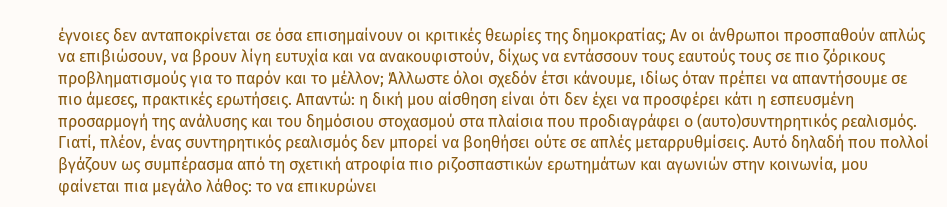έγνοιες δεν ανταποκρίνεται σε όσα επισημαίνουν οι κριτικές θεωρίες της δημοκρατίας; Αν οι άνθρωποι προσπαθούν απλώς να επιβιώσουν, να βρουν λίγη ευτυχία και να ανακουφιστούν, δίχως να εντάσσουν τους εαυτούς τους σε πιο ζόρικους προβληματισμούς για το παρόν και το μέλλον; Άλλωστε όλοι σχεδόν έτσι κάνουμε, ιδίως όταν πρέπει να απαντήσουμε σε πιο άμεσες, πρακτικές ερωτήσεις. Απαντώ: η δική μου αίσθηση είναι ότι δεν έχει να προσφέρει κάτι η εσπευσμένη προσαρμογή της ανάλυσης και του δημόσιου στοχασμού στα πλαίσια που προδιαγράφει ο (αυτο)συντηρητικός ρεαλισμός. Γιατί, πλέον, ένας συντηρητικός ρεαλισμός δεν μπορεί να βοηθήσει ούτε σε απλές μεταρρυθμίσεις. Αυτό δηλαδή που πολλοί βγάζουν ως συμπέρασμα από τη σχετική ατροφία πιο ριζοσπαστικών ερωτημάτων και αγωνιών στην κοινωνία, μου φαίνεται πια μεγάλο λάθος: το να επικυρώνει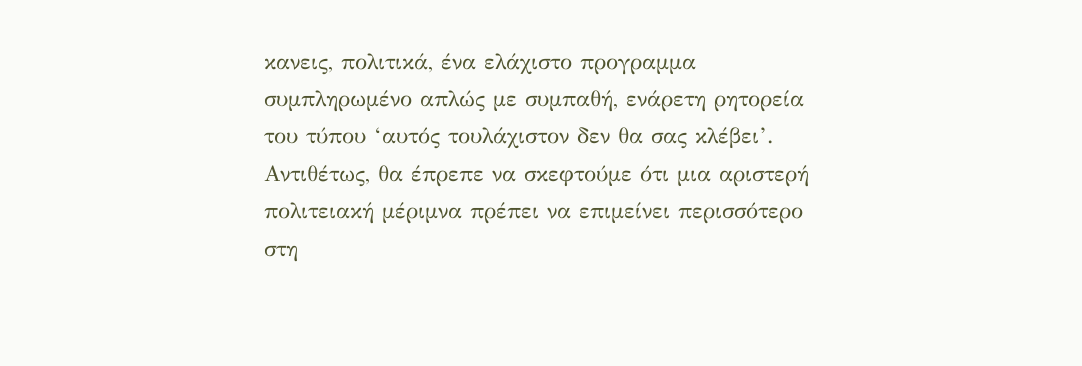κανεις, πολιτικά, ένα ελάχιστο προγραμμα συμπληρωμένο απλώς με συμπαθή, ενάρετη ρητορεία του τύπου ‘αυτός τουλάχιστον δεν θα σας κλέβει’. Αντιθέτως, θα έπρεπε να σκεφτούμε ότι μια αριστερή πολιτειακή μέριμνα πρέπει να επιμείνει περισσότερο στη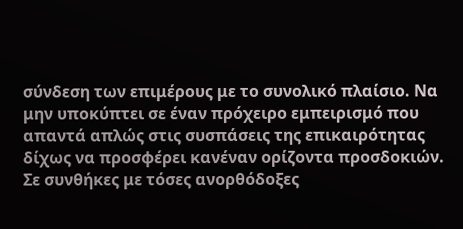σύνδεση των επιμέρους με το συνολικό πλαίσιο. Να μην υποκύπτει σε έναν πρόχειρο εμπειρισμό που απαντά απλώς στις συσπάσεις της επικαιρότητας δίχως να προσφέρει κανέναν ορίζοντα προσδοκιών. Σε συνθήκες με τόσες ανορθόδοξες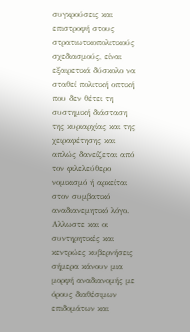συγκρούσεις και επιστροφή στους στρατιωτικοπολιτικούς σχεδιασμούς, είναι εξαιρετικά δύσκολο να σταθεί πολιτική οπτική που δεν θέτει τη συστημική διάσταση της κυριαρχίας και της χειραφέτησης και απλώς δανείζεται από τον φιλελεύθερο νομικισμό ή αρκείται στον συμβατικό αναδιανεμητικό λόγο. Αλλωστε και οι συντηρητικές και κεντρώες κυβερνήσεις σήμερα κάνουν μια μορφή αναδιανομής με όρους διαθέσιμων επιδομάτων και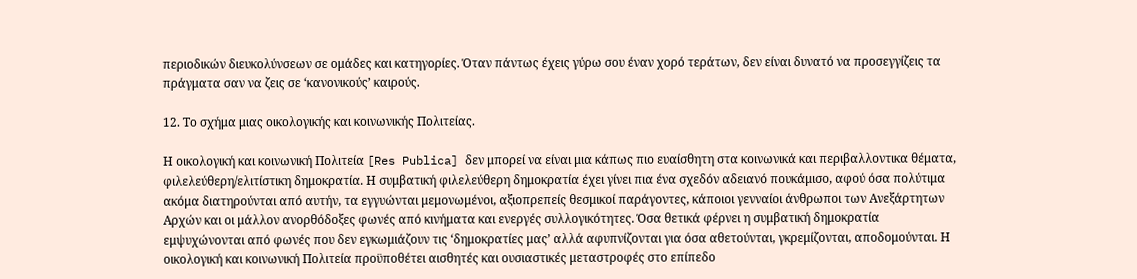περιοδικών διευκολύνσεων σε ομάδες και κατηγορίες. Όταν πάντως έχεις γύρω σου έναν χορό τεράτων, δεν είναι δυνατό να προσεγγίζεις τα πράγματα σαν να ζεις σε ‘κανονικούς’ καιρούς.

12. Το σχήμα μιας οικολογικής και κοινωνικής Πολιτείας.

Η οικολογική και κοινωνική Πολιτεία [Res Publica] δεν μπορεί να είναι μια κάπως πιο ευαίσθητη στα κοινωνικά και περιβαλλοντικα θέματα, φιλελεύθερη/ελιτίστικη δημοκρατία. Η συμβατική φιλελεύθερη δημοκρατία έχει γίνει πια ένα σχεδόν αδειανό πουκάμισο, αφού όσα πολύτιμα ακόμα διατηρούνται από αυτήν, τα εγγυώνται μεμονωμένοι, αξιοπρεπείς θεσμικοί παράγοντες, κάποιοι γενναίοι άνθρωποι των Ανεξάρτητων Αρχών και οι μάλλον ανορθόδοξες φωνές από κινήματα και ενεργές συλλογικότητες. Όσα θετικά φέρνει η συμβατική δημοκρατία εμψυχώνονται από φωνές που δεν εγκωμιάζουν τις ‘δημοκρατίες μας’ αλλά αφυπνίζονται για όσα αθετούνται, γκρεμίζονται, αποδομούνται. Η οικολογική και κοινωνική Πολιτεία προϋποθέτει αισθητές και ουσιαστικές μεταστροφές στο επίπεδο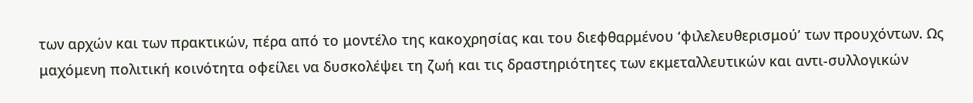των αρχών και των πρακτικών, πέρα από το μοντέλο της κακοχρησίας και του διεφθαρμένου ‘φιλελευθερισμού’ των προυχόντων. Ως μαχόμενη πολιτική κοινότητα οφείλει να δυσκολέψει τη ζωή και τις δραστηριότητες των εκμεταλλευτικών και αντι-συλλογικών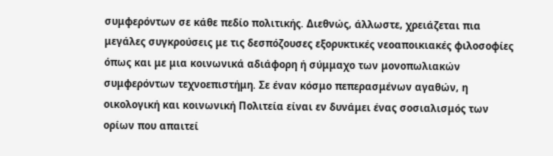συμφερόντων σε κάθε πεδίο πολιτικής. Διεθνώς, άλλωστε, χρειάζεται πια μεγάλες συγκρούσεις με τις δεσπόζουσες εξορυκτικές νεοαποικιακές φιλοσοφίες όπως και με μια κοινωνικά αδιάφορη ή σύμμαχο των μονοπωλιακών συμφερόντων τεχνοεπιστήμη. Σε έναν κόσμο πεπερασμένων αγαθών, η οικολογική και κοινωνική Πολιτεία είναι εν δυνάμει ένας σοσιαλισμός των ορίων που απαιτεί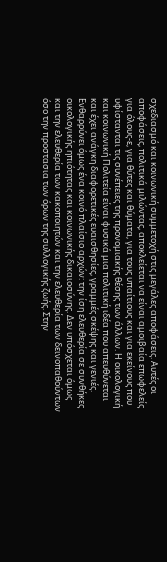σχεδιασμό και κοινωνική συμμετοχή στις μεγάλες αποφάσεις. Αυτές οι αποφάσεις, πολιτικά μιλώντας, αποκλείεται να είναι αμοιβαία επωφελείς για όλους-ε, για θύτες και θύματα, για τους υπαίτιους και για εκείνους που υφίστανται τις συνέπειες της προνομιακής θέσης των άλλων. Η οικολογική και κοινωνική Πολιτεία είναι φυσικά μια πολιτική ιδέα που απευθύνεται και έχει ανάγκη διαφορετικές ευαισθησίες, γραμμές σκέψης και γενιές. Ενθαρρύνει όμως ένα κοινό πλαίσιο αρχών: την ίση ελευθερία σε συνθήκες οικολογικής ηπιότητας και κοινωνικής δικαιοσύνης. Δεν υπόσχεται όμως και την ελευθερία των κακοποιητών και την ελευθερία των δεινοπαθούντων όσο την προστασια των όρων της συλλογικής ζωής. Στην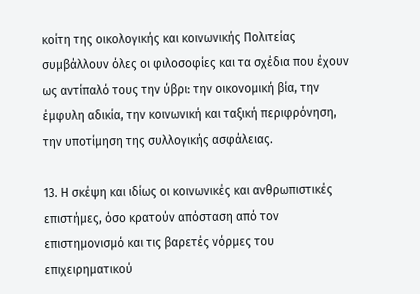κοίτη της οικολογικής και κοινωνικής Πολιτείας συμβάλλουν όλες οι φιλοσοφίες και τα σχέδια που έχουν ως αντίπαλό τους την ύβρι: την οικονομική βία, την έμφυλη αδικία, την κοινωνική και ταξική περιφρόνηση, την υποτίμηση της συλλογικής ασφάλειας.

13. Η σκέψη και ιδίως οι κοινωνικές και ανθρωπιστικές επιστήμες, όσο κρατούν απόσταση από τον επιστημονισμό και τις βαρετές νόρμες του επιχειρηματικού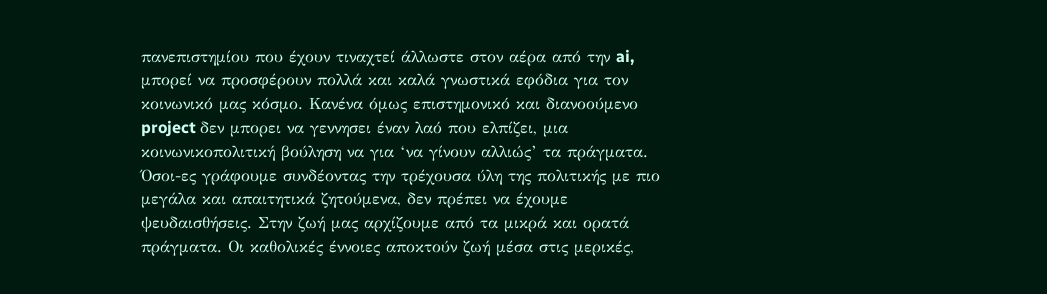πανεπιστημίου που έχουν τιναχτεί άλλωστε στον αέρα από την ai, μπορεί να προσφέρουν πολλά και καλά γνωστικά εφόδια για τον κοινωνικό μας κόσμο. Κανένα όμως επιστημονικό και διανοούμενο project δεν μπορει να γεννησει έναν λαό που ελπίζει, μια κοινωνικοπολιτική βούληση να για ‘να γίνουν αλλιώς’ τα πράγματα. Όσοι-ες γράφουμε συνδέοντας την τρέχουσα ύλη της πολιτικής με πιο μεγάλα και απαιτητικά ζητούμενα, δεν πρέπει να έχουμε ψευδαισθήσεις. Στην ζωή μας αρχίζουμε από τα μικρά και ορατά πράγματα. Οι καθολικές έννοιες αποκτούν ζωή μέσα στις μερικές,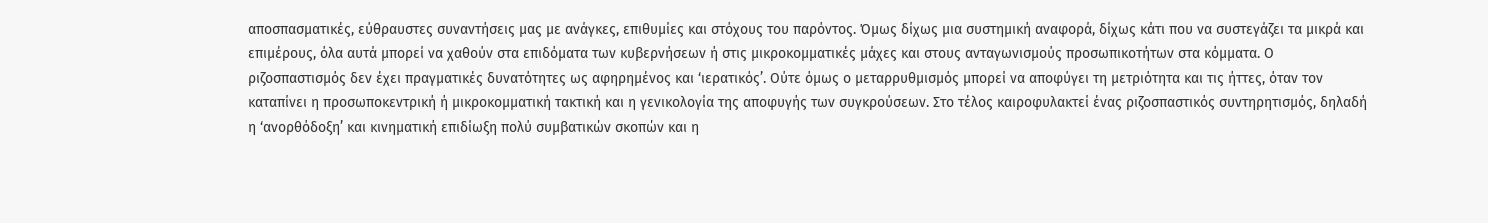αποσπασματικές, εύθραυστες συναντήσεις μας με ανάγκες, επιθυμίες και στόχους του παρόντος. Όμως δίχως μια συστημική αναφορά, δίχως κάτι που να συστεγάζει τα μικρά και επιμέρους, όλα αυτά μπορεί να χαθούν στα επιδόματα των κυβερνήσεων ή στις μικροκομματικές μάχες και στους ανταγωνισμούς προσωπικοτήτων στα κόμματα. Ο ριζοσπαστισμός δεν έχει πραγματικές δυνατότητες ως αφηρημένος και ‘ιερατικός’. Ούτε όμως ο μεταρρυθμισμός μπορεί να αποφύγει τη μετριότητα και τις ήττες, όταν τον καταπίνει η προσωποκεντρική ή μικροκομματική τακτική και η γενικολογία της αποφυγής των συγκρούσεων. Στο τέλος καιροφυλακτεί ένας ριζοσπαστικός συντηρητισμός, δηλαδή η ‘ανορθόδοξη’ και κινηματική επιδίωξη πολύ συμβατικών σκοπών και η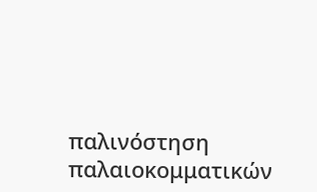παλινόστηση παλαιοκομματικών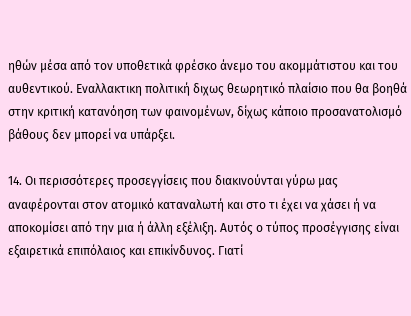ηθών μέσα από τον υποθετικά φρέσκο άνεμο του ακομμάτιστου και του αυθεντικού. Εναλλακτικη πολιτική διχως θεωρητικό πλαίσιο που θα βοηθά στην κριτική κατανόηση των φαινομένων, δίχως κάποιο προσανατολισμό βάθους δεν μπορεί να υπάρξει.

14. Οι περισσότερες προσεγγίσεις που διακινούνται γύρω μας αναφέρονται στον ατομικό καταναλωτή και στο τι έχει να χάσει ή να αποκομίσει από την μια ή άλλη εξέλιξη. Αυτός ο τύπος προσέγγισης είναι εξαιρετικά επιπόλαιος και επικίνδυνος. Γιατί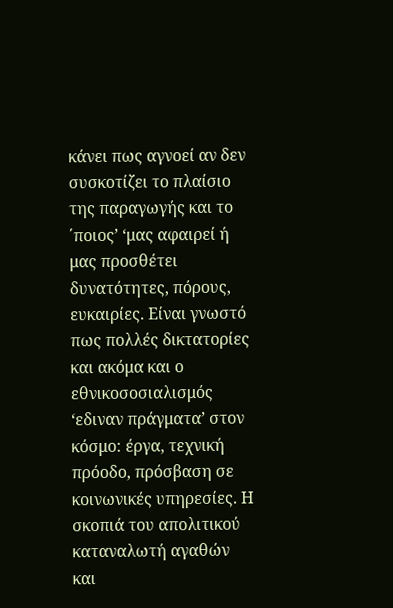κάνει πως αγνοεί αν δεν συσκοτίζει το πλαίσιο της παραγωγής και το ΄ποιος’ ‘μας αφαιρεί ή μας προσθέτει δυνατότητες, πόρους, ευκαιρίες. Είναι γνωστό πως πολλές δικτατορίες και ακόμα και ο εθνικοσοσιαλισμός ‘εδιναν πράγματα’ στον κόσμο: έργα, τεχνική πρόοδο, πρόσβαση σε κοινωνικές υπηρεσίες. Η σκοπιά του απολιτικού καταναλωτή αγαθών και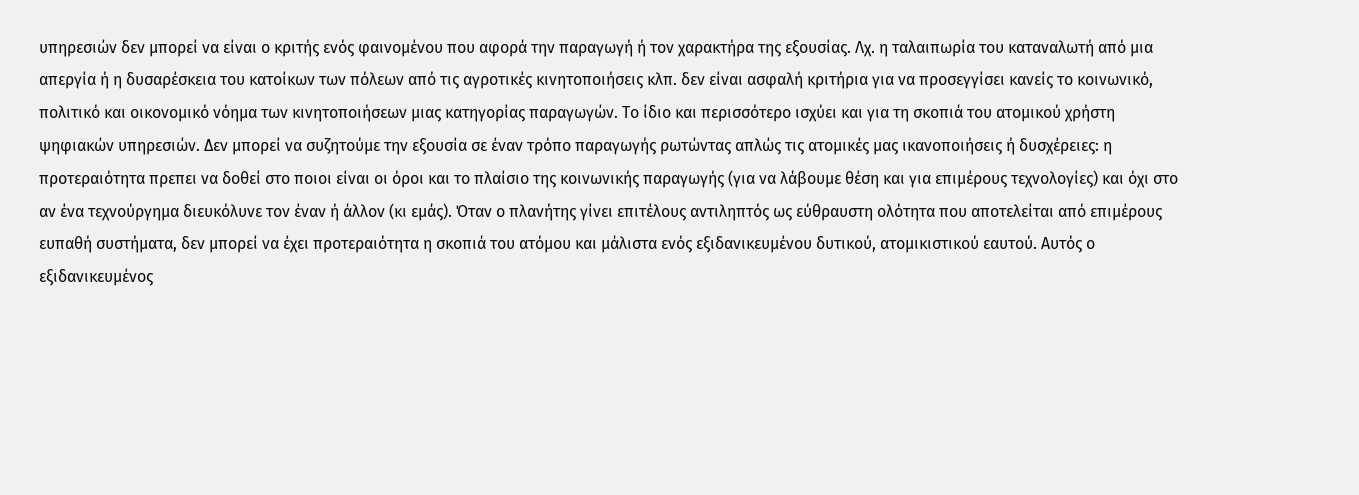υπηρεσιών δεν μπορεί να είναι ο κριτής ενός φαινομένου που αφορά την παραγωγή ή τον χαρακτήρα της εξουσίας. Λχ. η ταλαιπωρία του καταναλωτή από μια απεργία ή η δυσαρέσκεια του κατοίκων των πόλεων από τις αγροτικές κινητοποιήσεις κλπ. δεν είναι ασφαλή κριτήρια για να προσεγγίσει κανείς το κοινωνικό, πολιτικό και οικονομικό νόημα των κινητοποιήσεων μιας κατηγορίας παραγωγών. Το ίδιο και περισσότερο ισχύει και για τη σκοπιά του ατομικού χρήστη ψηφιακών υπηρεσιών. Δεν μπορεί να συζητούμε την εξουσία σε έναν τρόπο παραγωγής ρωτώντας απλώς τις ατομικές μας ικανοποιήσεις ή δυσχέρειες: η προτεραιότητα πρεπει να δοθεί στο ποιοι είναι οι όροι και το πλαίσιο της κοινωνικής παραγωγής (για να λάβουμε θέση και για επιμέρους τεχνολογίες) και όχι στο αν ένα τεχνούργημα διευκόλυνε τον έναν ή άλλον (κι εμάς). Όταν ο πλανήτης γίνει επιτέλους αντιληπτός ως εύθραυστη ολότητα που αποτελείται από επιμέρους ευπαθή συστήματα, δεν μπορεί να έχει προτεραιότητα η σκοπιά του ατόμου και μάλιστα ενός εξιδανικευμένου δυτικού, ατομικιστικού εαυτού. Αυτός ο εξιδανικευμένος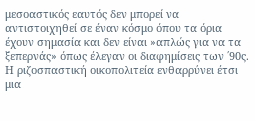μεσοαστικός εαυτός δεν μπορεί να αντιστοιχηθεί σε έναν κόσμο όπου τα όρια έχουν σημασία και δεν είναι »απλώς για να τα ξεπερνάς» όπως έλεγαν οι διαφημίσεις των ΄90ς. Η ριζοσπαστική οικοπολιτεία ενθαρρύνει έτσι μια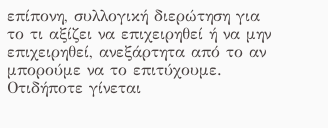επίπονη, συλλογική διερώτηση για το τι αξίζει να επιχειρηθεί ή να μην επιχειρηθεί, ανεξάρτητα από το αν μπορούμε να το επιτύχουμε. Οτιδήποτε γίνεται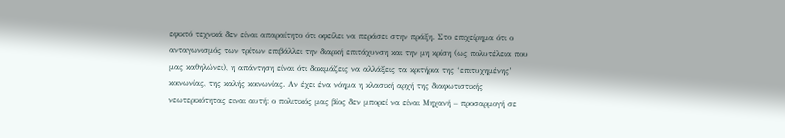εφικτό τεχνικά δεν είναι απαραίτητο ότι οφείλει να περάσει στην πράξη. Στο επιχείρημα ότι ο ανταγωνισμός των τρίτων επιβάλλει την διαρκή επιτάχυνση και την μη κρίση (ως πολυτέλεια που μας καθηλώνει), η απάντηση είναι ότι δοκιμάζεις να αλλάξεις τα κριτήρια της ‘επιτυχημένης’ κοινωνίας, της καλής κοινωνίας. Αν έχει ένα νόημα η κλασική αρχή της διαφωτιστικής νεωτερικότητας ειναι αυτή: ο πολιτικός μας βίος δεν μπορεί να είναι Μηχανή – προσαρμογή σε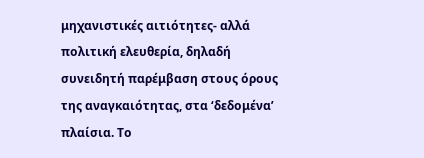μηχανιστικές αιτιότητες- αλλά πολιτική ελευθερία, δηλαδή συνειδητή παρέμβαση στους όρους της αναγκαιότητας, στα ‘δεδομένα’ πλαίσια. Το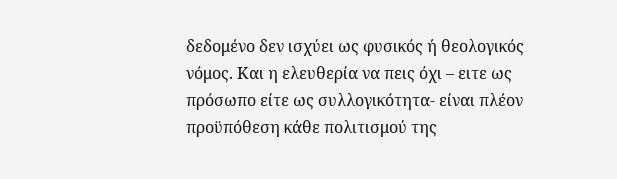δεδομένο δεν ισχύει ως φυσικός ή θεολογικός νόμος. Και η ελευθερία να πεις όχι – ειτε ως πρόσωπο είτε ως συλλογικότητα- είναι πλέον προϋπόθεση κάθε πολιτισμού της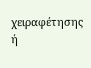χειραφέτησης ή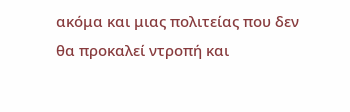ακόμα και μιας πολιτείας που δεν θα προκαλεί ντροπή και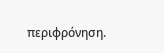περιφρόνηση.